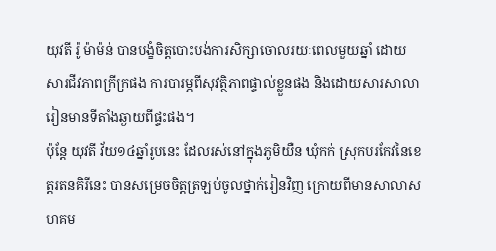យុវតី រ៉ូ ម៉ាម៉ន់ បានបង្ខំចិត្តបោះបង់ការសិក្សាចោលរយៈពេលមួយឆ្នាំ ដោយសារជីវភាពក្រីក្រផង ការបារម្ភពីសុវត្ថិភាពផ្ទាល់ខ្លួនផង និងដោយសារសាលារៀនមានទីតាំងឆ្ងាយពីផ្ទះផង។
ប៉ុន្តែ យុវតី វ័យ១៤ឆ្នាំរូបនេះ ដែលរស់នៅក្នុងភូមិយឺន ឃុំកក់ ស្រុកបរកែវនៃខេត្តរតនគិរីនេះ បានសម្រេចចិត្តត្រឡប់ចូលថ្នាក់រៀនវិញ ក្រោយពីមានសាលាសហគម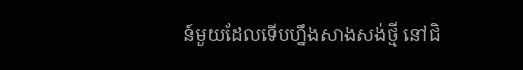ន៍មួយដែលទើបហ្នឹងសាងសង់ថ្មី នៅជិ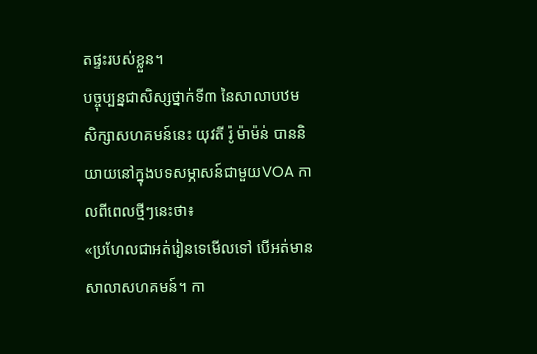តផ្ទះរបស់ខ្លួន។
បច្ចុប្បន្នជាសិស្សថ្នាក់ទី៣ នៃសាលាបឋមសិក្សាសហគមន៍នេះ យុវតី រ៉ូ ម៉ាម៉ន់ បាននិយាយនៅក្នុងបទសម្ភាសន៍ជាមួយVOA កាលពីពេលថ្មីៗនេះថា៖
«ប្រហែលជាអត់រៀនទេមើលទៅ បើអត់មានសាលាសហគមន៍។ កា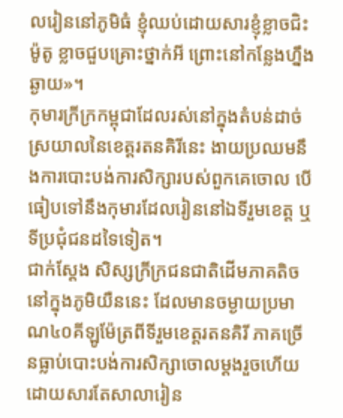លរៀននៅភូមិធំ ខ្ញុំឈប់ដោយសារខ្ញុំខ្លាចជិះម៉ូតូ ខ្លាចជួបគ្រោះថ្នាក់អី ព្រោះនៅកន្លែងហ្នឹងឆ្ងាយ»។
កុមារក្រីក្រកម្ពុជាដែលរស់នៅក្នុងតំបន់ដាច់ស្រយាលនៃខេត្តរតនគិរីនេះ ងាយប្រឈមនឹងការបោះបង់ការសិក្សារបស់ពួកគេចោល បើធៀបទៅនឹងកុមារដែលរៀននៅឯទីរួមខេត្ត ឬទីប្រជុំជនដទៃទៀត។
ជាក់ស្ដែង សិស្សក្រីក្រជនជាតិដើមភាគតិចនៅក្នុងភូមិយឺននេះ ដែលមានចម្ងាយប្រមាណ៤០គីឡូម៉ែត្រពីទីរួមខេត្តរតនគិរី ភាគច្រើនធ្លាប់បោះបង់ការសិក្សាចោលម្ដងរួចហើយ ដោយសារតែសាលារៀន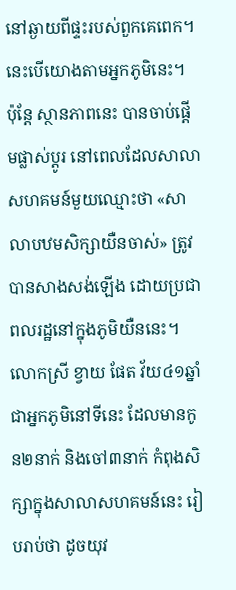នៅឆ្ងាយពីផ្ទះរបស់ពួកគេពេក។ នេះបើយោងតាមអ្នកភូមិនេះ។
ប៉ុន្តែ ស្ថានភាពនេះ បានចាប់ផ្ដើមផ្លាស់ប្ដូរ នៅពេលដែលសាលាសហគមន៍មួយឈ្មោះថា «សាលាបឋមសិក្សាយឺនចាស់» ត្រូវបានសាងសង់ឡើង ដោយប្រជាពលរដ្ឋនៅក្នុងភូមិយឺននេះ។
លោកស្រី ខ្វាយ ផែត វ័យ៤១ឆ្នាំ ជាអ្នកភូមិនៅទីនេះ ដែលមានកូន២នាក់ និងចៅ៣នាក់ កំពុងសិក្សាក្នុងសាលាសហគមន៍នេះ រៀបរាប់ថា ដូចយុវ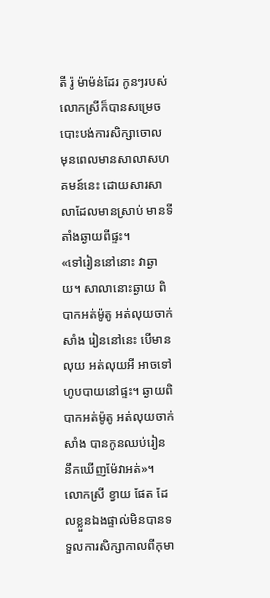តី រ៉ូ ម៉ាម៉ន់ដែរ កូនៗរបស់លោកស្រីក៏បានសម្រេចបោះបង់ការសិក្សាចោល មុនពេលមានសាលាសហគមន៍នេះ ដោយសារសាលាដែលមានស្រាប់ មានទីតាំងឆ្ងាយពីផ្ទះ។
«ទៅរៀននៅនោះ វាឆ្ងាយ។ សាលានោះឆ្ងាយ ពិបាកអត់ម៉ូតូ អត់លុយចាក់សាំង រៀននៅនេះ បើមានលុយ អត់លុយអី អាចទៅហូបបាយនៅផ្ទះ។ ឆ្ងាយពិបាកអត់ម៉ូតូ អត់លុយចាក់សាំង បានកូនឈប់រៀន នឹកឃើញម៉ែវាអត់»។
លោកស្រី ខ្វាយ ផែត ដែលខ្លួនឯងផ្ទាល់មិនបានទទួលការសិក្សាកាលពីកុមា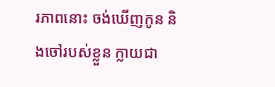រភាពនោះ ចង់ឃើញកូន និងចៅរបស់ខ្លួន ក្លាយជា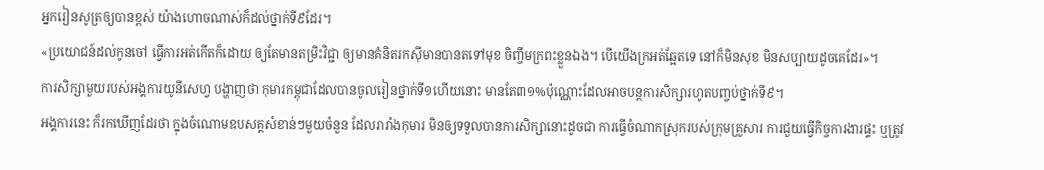អ្នករៀនសូត្រឲ្យបានខ្ពស់ យ៉ាងហោចណាស់ក៏ដល់ថ្នាក់ទី៩ដែរ។
«ប្រយោជន៍ដល់កូនចៅ ធ្វើការអត់កើតក៏ដោយ ឲ្យតែមានតម្រិះវិជ្ជា ឲ្យមានគំនិតរកស៊ីមានបានតទៅមុខ ចិញ្ចឹមក្រពះខ្លួនឯង។ បើយើងក្រអត់ឆ្អែតទេ នៅក៏មិនសុខ មិនសប្បាយដូចគេដែរ»។
ការសិក្សាមួយរបស់អង្គការយូនីសេហ្វ បង្ហាញថា កុមារកម្ពុជាដែលបានចូលរៀនថ្នាក់ទី១ហើយនោះ មានតែ៣១%ប៉ុណ្ណោះដែលអាចបន្តការសិក្សារហូតបញ្ចប់ថ្នាក់ទី៩។
អង្គការនេះ ក៏រកឃើញដែរថា ក្នុងចំណោមឧបសគ្គសំខាន់ៗមួយចំនួន ដែលរារាំងកុមារ មិនឲ្យទទួលបានការសិក្សានោះដូចជា ការធ្វើចំណាកស្រុករបស់ក្រុមគ្រួសារ ការជួយធ្វើកិច្ចការងារផ្ទះ ឬត្រូវ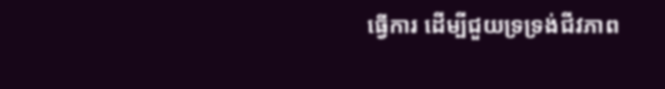ធ្វើការ ដើម្បីជួយទ្រទ្រង់ជីវភាព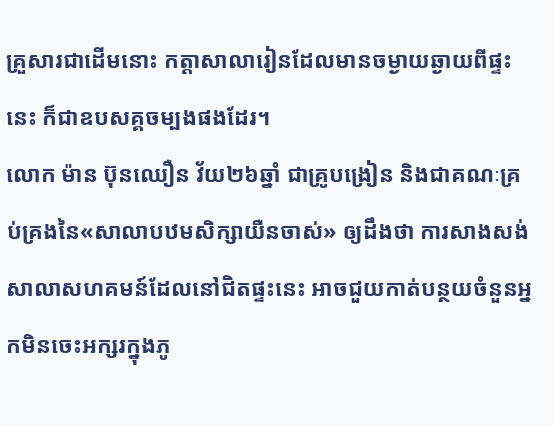គ្រួសារជាដើមនោះ កត្តាសាលារៀនដែលមានចម្ងាយឆ្ងាយពីផ្ទះនេះ ក៏ជាឧបសគ្គចម្បងផងដែរ។
លោក ម៉ាន ប៊ុនឈឿន វ័យ២៦ឆ្នាំ ជាគ្រូបង្រៀន និងជាគណៈគ្រប់គ្រងនៃ«សាលាបឋមសិក្សាយឺនចាស់» ឲ្យដឹងថា ការសាងសង់សាលាសហគមន៍ដែលនៅជិតផ្ទះនេះ អាចជួយកាត់បន្ថយចំនួនអ្នកមិនចេះអក្សរក្នុងភូ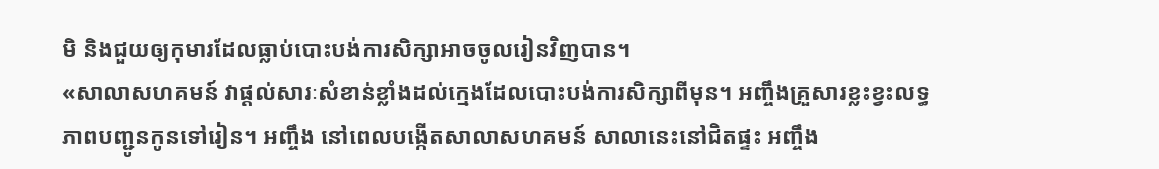មិ និងជួយឲ្យកុមារដែលធ្លាប់បោះបង់ការសិក្សាអាចចូលរៀនវិញបាន។
«សាលាសហគមន៍ វាផ្ដល់សារៈសំខាន់ខ្លាំងដល់ក្មេងដែលបោះបង់ការសិក្សាពីមុន។ អញ្ចឹងគ្រួសារខ្លះខ្វះលទ្ធភាពបញ្ជូនកូនទៅរៀន។ អញ្ចឹង នៅពេលបង្កើតសាលាសហគមន៍ សាលានេះនៅជិតផ្ទះ អញ្ចឹង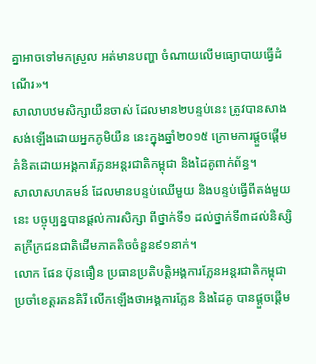គ្នាអាចទៅមកស្រួល អត់មានបញ្ហា ចំណាយលើមធ្យោបាយធ្វើដំណើរ»។
សាលាបឋមសិក្សាយឺនចាស់ ដែលមាន២បន្ទប់នេះ ត្រូវបានសាងសង់ឡើងដោយអ្នកភូមិយឺន នេះក្នុងឆ្នាំ២០១៥ ក្រោមការផ្ដួចផ្ដើមគំនិតដោយអង្គការភ្លែនអន្តរជាតិកម្ពុជា និងដៃគូពាក់ព័ន្ធ។
សាលាសហគមន៍ ដែលមានបន្ទប់ឈើមួយ និងបន្ទប់ធ្វើពីតង់មួយនេះ បច្ចុប្បន្នបានផ្ដល់ការសិក្សា ពីថ្នាក់ទី១ ដល់ថ្នាក់ទី៣ដល់និស្សិតក្រីក្រជនជាតិដើមភាគតិចចំនួន៩១នាក់។
លោក ផែន ប៊ុនធឿន ប្រធានប្រតិបត្តិអង្គការភ្លែនអន្តរជាតិកម្ពុជាប្រចាំខេត្តរតនគិរី លើកឡើងថាអង្គការភ្លែន និងដៃគូ បានផ្ដួចផ្ដើម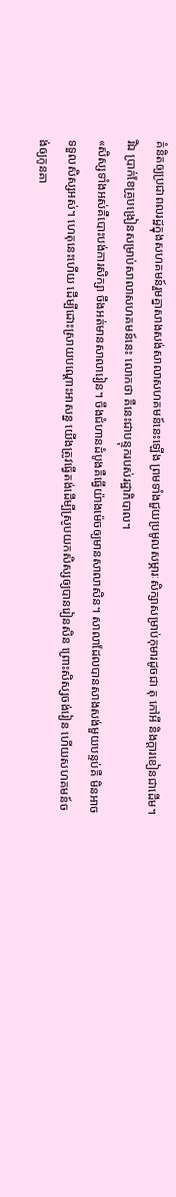គំនិតឲ្យប្រជាពលរដ្ឋក្នុងសហគមន៍រួមគ្នាសាងសង់សាលាសហគមន៍នេះឡើង ព្រមទាំងជួយប្រមូលសម្ភារៈសិក្សាសម្រាប់កុមារដូចជា តុ កៅអី និងក្ដារខៀនជាដើម។
រីឯ ប្រាក់ខែគ្រូបង្រៀនសម្រាប់សាលាសហគមន៍នេះ លោកថា គឺនេះជាបន្ទុករបស់រដ្ឋាភិបាល។
«សិស្សទាំងអស់គឺបោះបង់ការសិក្សា ចឹងអត់មានសាលារៀន។ ចឹងជំហានដំបូងគឺធ្វើយ៉ាងម៉េចឲ្យមានសាលាសិន។ សាលាដែលបានសាងសង់មួយបន្ទប់គឺ មិនអាចទទួលសិស្សអស់។ ហេតុនេះហើយ ដើម្បីដោះស្រាយបណ្ដោះអាសន្ន យើងត្រូវធ្វើតង់ដើម្បីស្រូបយកសិស្សឲ្យបានរៀនសិន ព្រោះសិស្សចង់រៀន ហើយសហគមន៍ចង់ឲ្យកូនគា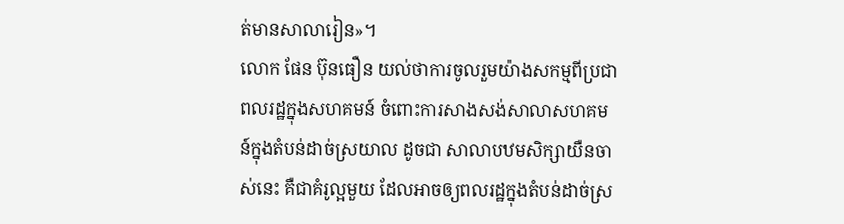ត់មានសាលារៀន»។
លោក ផែន ប៊ុនធឿន យល់ថាការចូលរួមយ៉ាងសកម្មពីប្រជាពលរដ្ឋក្នុងសហគមន៍ ចំពោះការសាងសង់សាលាសហគមន៍ក្នុងតំបន់ដាច់ស្រយាល ដូចជា សាលាបឋមសិក្សាយឺនចាស់នេះ គឺជាគំរូល្អមួយ ដែលអាចឲ្យពលរដ្ឋក្នុងតំបន់ដាច់ស្រ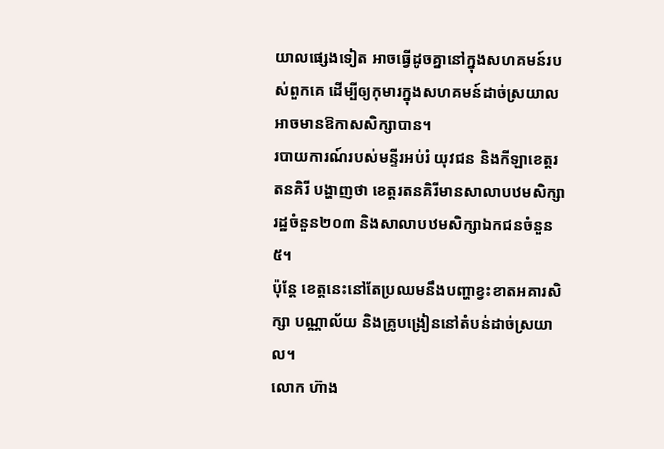យាលផ្សេងទៀត អាចធ្វើដូចគ្នានៅក្នុងសហគមន៍របស់ពួកគេ ដើម្បីឲ្យកុមារក្នុងសហគមន៍ដាច់ស្រយាល អាចមានឱកាសសិក្សាបាន។
របាយការណ៍របស់មន្ទីរអប់រំ យុវជន និងកីឡាខេត្តរតនគិរី បង្ហាញថា ខេត្តរតនគិរីមានសាលាបឋមសិក្សារដ្ឋចំនួន២០៣ និងសាលាបឋមសិក្សាឯកជនចំនួន៥។
ប៉ុន្តែ ខេត្តនេះនៅតែប្រឈមនឹងបញ្ហាខ្វះខាតអគារសិក្សា បណ្ណាល័យ និងគ្រូបង្រៀននៅតំបន់ដាច់ស្រយាល។
លោក ហ៊ាង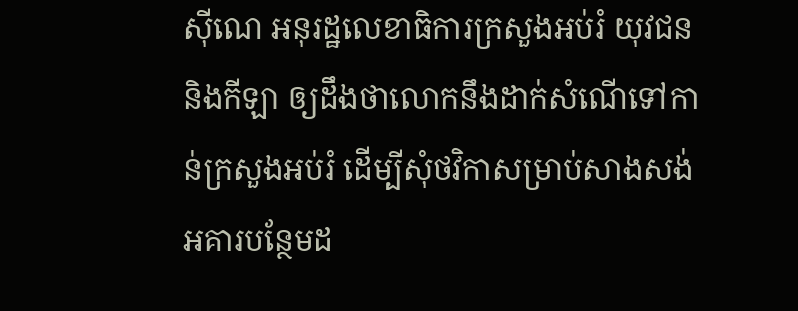ស៊ីណេ អនុរដ្ឋលេខាធិការក្រសួងអប់រំ យុវជន និងកីឡា ឲ្យដឹងថាលោកនឹងដាក់សំណើទៅកាន់ក្រសួងអប់រំ ដើម្បីសុំថវិកាសម្រាប់សាងសង់អគារបន្ថែមដ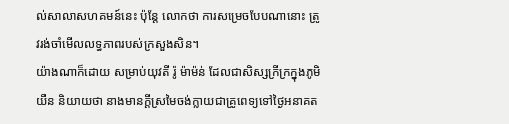ល់សាលាសហគមន៍នេះ ប៉ុន្តែ លោកថា ការសម្រេចបែបណានោះ ត្រូវរង់ចាំមើលលទ្ធភាពរបស់ក្រសួងសិន។
យ៉ាងណាក៏ដោយ សម្រាប់យុវតី រ៉ូ ម៉ាម៉ន់ ដែលជាសិស្សក្រីក្រក្នុងភូមិយឺន និយាយថា នាងមានក្ដីស្រមៃចង់ក្លាយជាគ្រូពេទ្យទៅថ្ងៃអនាគត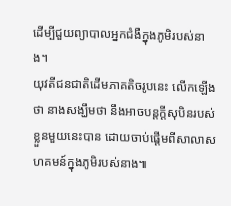ដើម្បីជួយព្យាបាលអ្នកជំងឺក្នុងភូមិរបស់នាង។
យុវតីជនជាតិដើមភាគតិចរូបនេះ លើកឡើងថា នាងសង្ឃឹមថា នឹងអាចបន្តក្ដីសុបិនរបស់ខ្លួនមួយនេះបាន ដោយចាប់ផ្ដើមពីសាលាសហគមន៍ក្នុងភូមិរបស់នាង៕